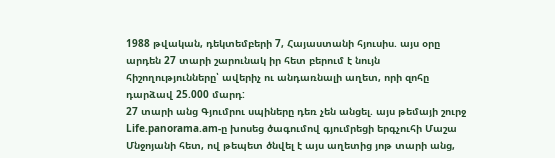1988 թվական, դեկտեմբերի 7, Հայաստանի հյուսիս. այս օրը արդեն 27 տարի շարունակ իր հետ բերում է նույն հիշողությունները՝ ավերիչ ու անդառնալի աղետ, որի զոհը դարձավ 25.000 մարդ:
27 տարի անց Գյումրու սպիները դեռ չեն անցել. այս թեմայի շուրջ Life.panorama.am-ը խոսեց ծագումով գյումրեցի երգչուհի Մաշա Մնջոյանի հետ, ով թեպետ ծնվել է այս աղետից յոթ տարի անց,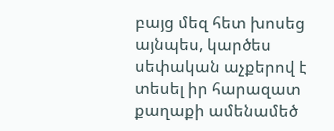բայց մեզ հետ խոսեց այնպես, կարծես սեփական աչքերով է տեսել իր հարազատ քաղաքի ամենամեծ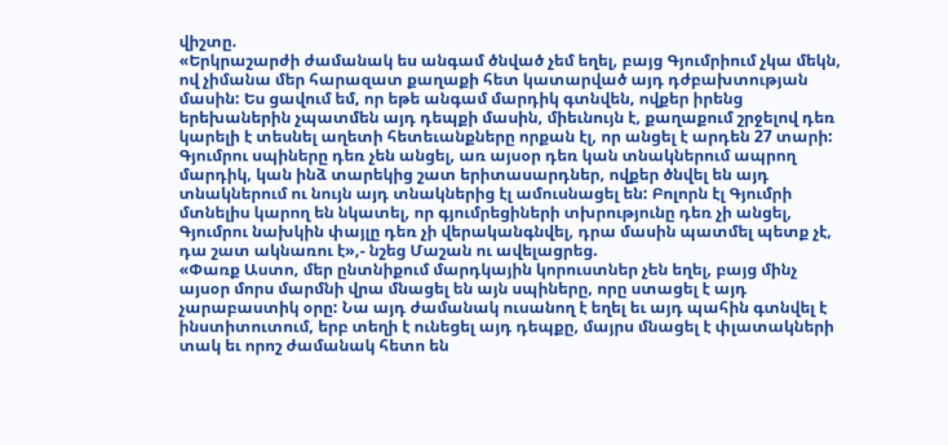վիշտը.
«Երկրաշարժի ժամանակ ես անգամ ծնված չեմ եղել, բայց Գյումրիում չկա մեկն, ով չիմանա մեր հարազատ քաղաքի հետ կատարված այդ դժբախտության մասին: Ես ցավում եմ, որ եթե անգամ մարդիկ գտնվեն, ովքեր իրենց երեխաներին չպատմեն այդ դեպքի մասին, միեւնույն է, քաղաքում շրջելով դեռ կարելի է տեսնել աղետի հետեւանքները որքան էլ, որ անցել է արդեն 27 տարի: Գյումրու սպիները դեռ չեն անցել, առ այսօր դեռ կան տնակներում ապրող մարդիկ, կան ինձ տարեկից շատ երիտասարդներ, ովքեր ծնվել են այդ տնակներում ու նույն այդ տնակներից էլ ամուսնացել են: Բոլորն էլ Գյումրի մտնելիս կարող են նկատել, որ գյումրեցիների տխրությունը դեռ չի անցել, Գյումրու նախկին փայլը դեռ չի վերականգնվել, դրա մասին պատմել պետք չէ, դա շատ ակնառու է»,- նշեց Մաշան ու ավելացրեց.
«Փառք Աստո, մեր ընտնիքում մարդկային կորուստներ չեն եղել, բայց մինչ այսօր մորս մարմնի վրա մնացել են այն սպիները, որը ստացել է այդ չարաբաստիկ օրը: Նա այդ ժամանակ ուսանող է եղել եւ այդ պահին գտնվել է ինստիտուտում, երբ տեղի է ունեցել այդ դեպքը, մայրս մնացել է փլատակների տակ եւ որոշ ժամանակ հետո են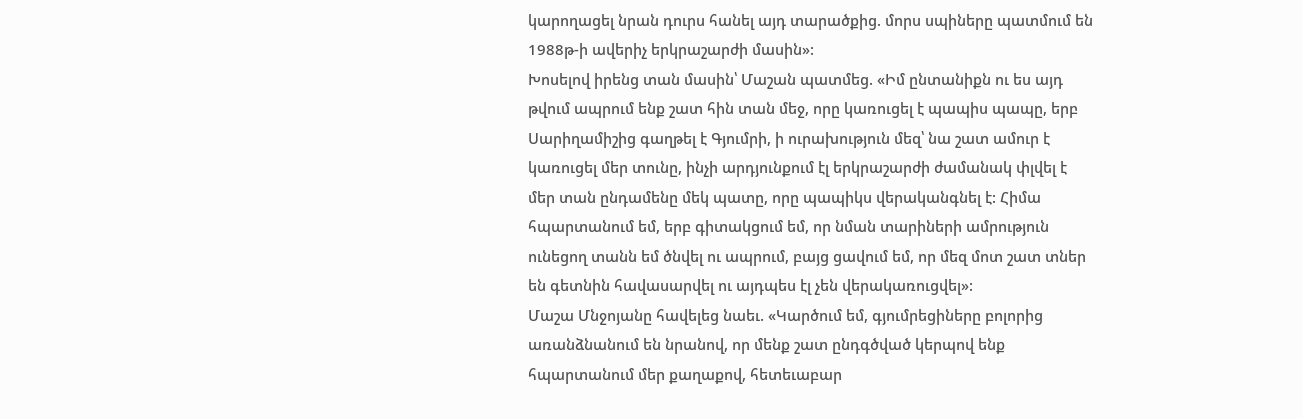կարողացել նրան դուրս հանել այդ տարածքից. մորս սպիները պատմում են 1988թ-ի ավերիչ երկրաշարժի մասին»:
Խոսելով իրենց տան մասին՝ Մաշան պատմեց. «Իմ ընտանիքն ու ես այդ թվում ապրում ենք շատ հին տան մեջ, որը կառուցել է պապիս պապը, երբ Սարիղամիշից գաղթել է Գյումրի, ի ուրախություն մեզ՝ նա շատ ամուր է կառուցել մեր տունը, ինչի արդյունքում էլ երկրաշարժի ժամանակ փլվել է մեր տան ընդամենը մեկ պատը, որը պապիկս վերականգնել է: Հիմա հպարտանում եմ, երբ գիտակցում եմ, որ նման տարիների ամրություն ունեցող տանն եմ ծնվել ու ապրում, բայց ցավում եմ, որ մեզ մոտ շատ տներ են գետնին հավասարվել ու այդպես էլ չեն վերակառուցվել»:
Մաշա Մնջոյանը հավելեց նաեւ. «Կարծում եմ, գյումրեցիները բոլորից առանձնանում են նրանով, որ մենք շատ ընդգծված կերպով ենք հպարտանում մեր քաղաքով, հետեւաբար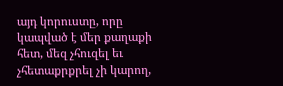այդ կորուստը, որը կապված է մեր քաղաքի հետ, մեզ չհուզել եւ չհետաքրքրել չի կարող,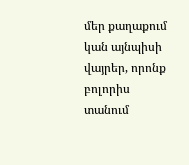մեր քաղաքում կան այնպիսի վայրեր, որոնք բոլորիս տանում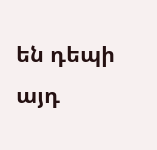են դեպի այդ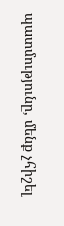պատմությունը, մենք չհիշել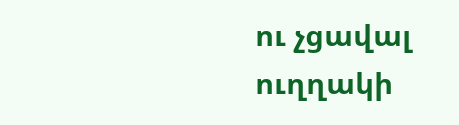ու չցավալ ուղղակի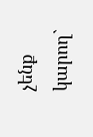չենք կարող`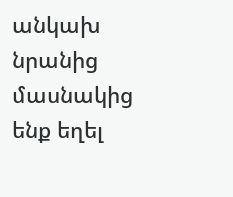անկախ նրանից մասնակից ենք եղել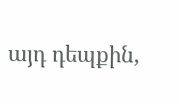այդ դեպքին,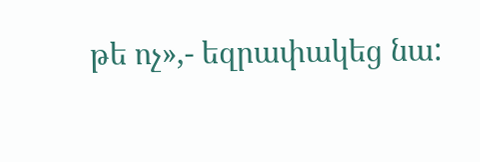թե ոչ»,- եզրափակեց նա: